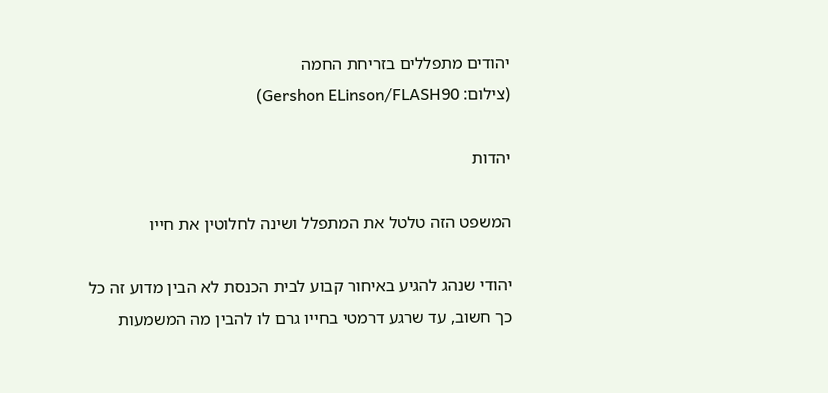יהודים מתפללים בזריחת החמה
(צילום: Gershon ELinson/FLASH90)

יהדות

המשפט הזה טלטל את המתפלל ושינה לחלוטין את חייו

יהודי שנהג להגיע באיחור קבוע לבית הכנסת לא הבין מדוע זה כל כך חשוב, עד שרגע דרמטי בחייו גרם לו להבין מה המשמעות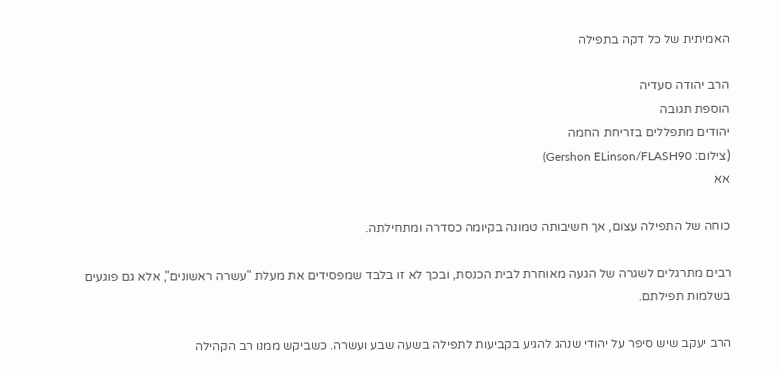האמיתית של כל דקה בתפילה

הרב יהודה סעדיה
הוספת תגובה
יהודים מתפללים בזריחת החמה
(צילום: Gershon ELinson/FLASH90)
אא

כוחה של התפילה עצום, אך חשיבותה טמונה בקיומה כסדרה ומתחילתה.

רבים מתרגלים לשגרה של הגעה מאוחרת לבית הכנסת, ובכך לא זו בלבד שמפסידים את מעלת "עשרה ראשונים", אלא גם פוגעים בשלמות תפילתם.

הרב יעקב שיש סיפר על יהודי שנהג להגיע בקביעות לתפילה בשעה שבע ועשרה. כשביקש ממנו רב הקהילה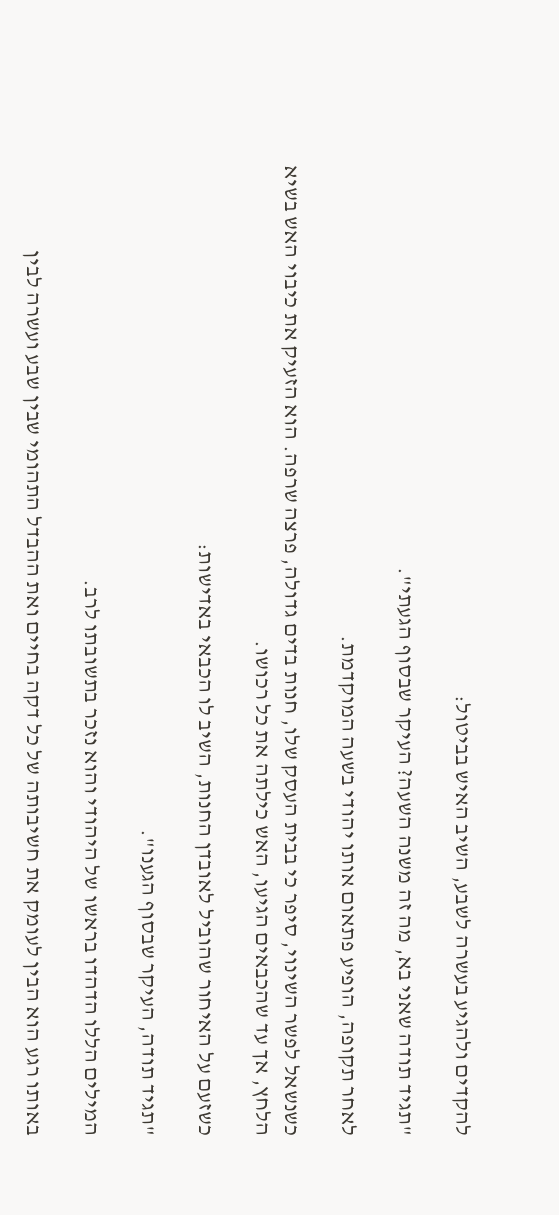להקדים ולהגיע בעשרה לשבע, השיב האיש בביטול:

"תגיד תודה שאני בא, מה זה משנה השעה? העיקר שבסוף הגעתי".

לאחר תקופה, הופיע פתאום אותו יהודי בשעה המוקדמת.

כשנשאל לפשר השינוי, סיפר כי בבית העסק שלו, חנות בדים גדולה, פרצה שרפה. הוא הזעיק את כיבוי האש בשיא הלחץ, אך עד שהכבאים הגיעו, האש כילתה את כל רכושו.

כשזעם על האיחור שהוביל לאובדן החנות, השיב לו הכבאי באדישות:

"תגיד תודה, העיקר שבסוף הגענו".

המילים הללו הדהדו בראשו של היהודי והוא נזכר בתשובתו לרב.

באותו רגע הוא הבין לעומק את חשיבותה של כל דקה בחיים ואת ההבדל התהומי שבין שבע ועשרה לבין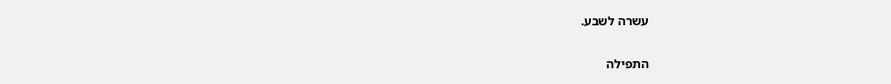עשרה לשבע.

התפילה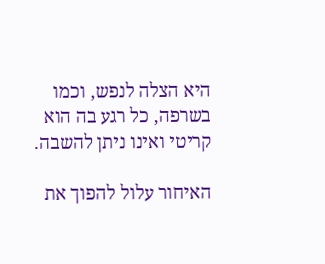היא הצלה לנפש, וכמו בשרפה, כל רגע בה הוא קריטי ואינו ניתן להשבה.

האיחור עלול להפוך את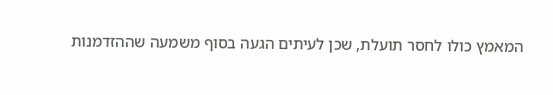המאמץ כולו לחסר תועלת, שכן לעיתים הגעה בסוף משמעה שההזדמנות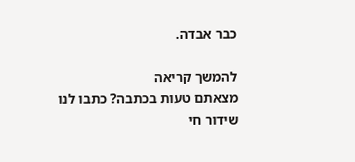כבר אבדה.

להמשך קריאה
מצאתם טעות בכתבה? כתבו לנו
שידור חי